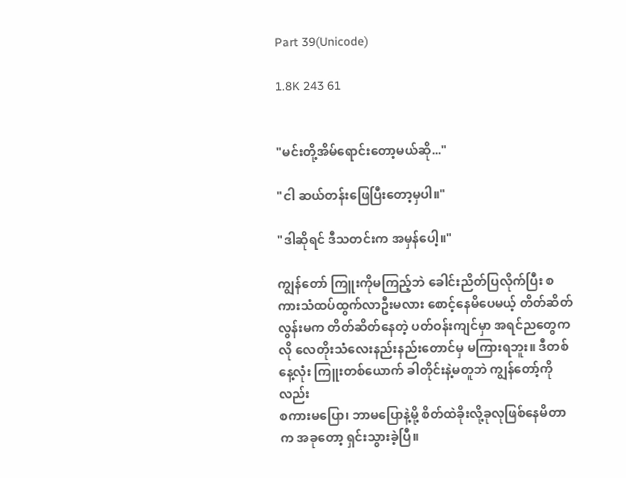Part 39(Unicode)

1.8K 243 61


"မင်းတို့အိမ်ရောင်းတော့မယ်ဆို..."

"ငါ ဆယ်တန်းဖြေပြီးတော့မှပါ။"

"ဒါဆိုရင် ဒီသတင်းက အမှန်ပေါ့။"

ကျွန်တော် ကြူးကိုမကြည့်ဘဲ ခေါင်းညိတ်ပြလိုက်ပြီး စကားသံထပ်ထွက်လာဦးမလား စောင့်နေမိပေမယ့် တိတ်ဆိတ်လွန်းမက တိတ်ဆိတ်နေတဲ့ ပတ်ဝန်းကျင်မှာ အရင်ညတွေကလို လေတိုးသံလေးနည်းနည်းတောင်မှ မကြားရဘူး။ ဒီတစ်နေ့လုံး ကြူးတစ်ယောက် ခါတိုင်းနဲ့မတူဘဲ ကျွန်တော့်ကိုလည်း
စကားမပြော၊ ဘာမပြောနဲ့မို့ စိတ်ထဲခိုးလို့ခုလုဖြစ်နေမိတာက အခုတော့ ရှင်းသွားခဲ့ပြီ။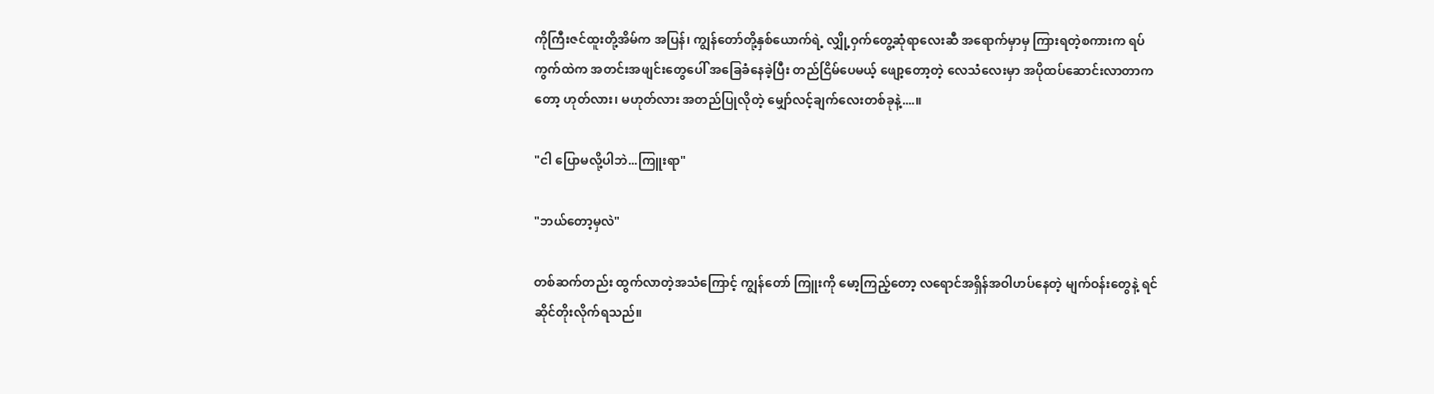ကိုကြီးဇင်ထူးတို့အိမ်က အပြန်၊ ကျွန်တော်တို့နှစ်ယောက်ရဲ့ လျှို့ဝှက်တွေ့ဆုံရာလေးဆီ အရောက်မှာမှ ကြားရတဲ့စကားက ရပ်ကွက်ထဲက အတင်းအဖျင်းတွေပေါ် အခြေခံနေခဲ့ပြီး တည်ငြိမ်ပေမယ့် ဖျော့တော့တဲ့ လေသံလေးမှာ အပိုထပ်ဆောင်းလာတာကတော့ ဟုတ်လား၊ မဟုတ်လား အတည်ပြုလိုတဲ့ မျှော်လင့်ချက်လေးတစ်ခုနဲ့....။

"ငါ ပြောမလို့ပါဘဲ...ကြူးရာ"

"ဘယ်တော့မှလဲ"

တစ်ဆက်တည်း ထွက်လာတဲ့အသံကြောင့် ကျွန်တော် ကြူးကို မော့ကြည့်တော့ လရောင်အရှိန်အဝါဟပ်နေတဲ့ မျက်ဝန်းတွေနဲ့ ရင်ဆိုင်တိုးလိုက်ရသည်။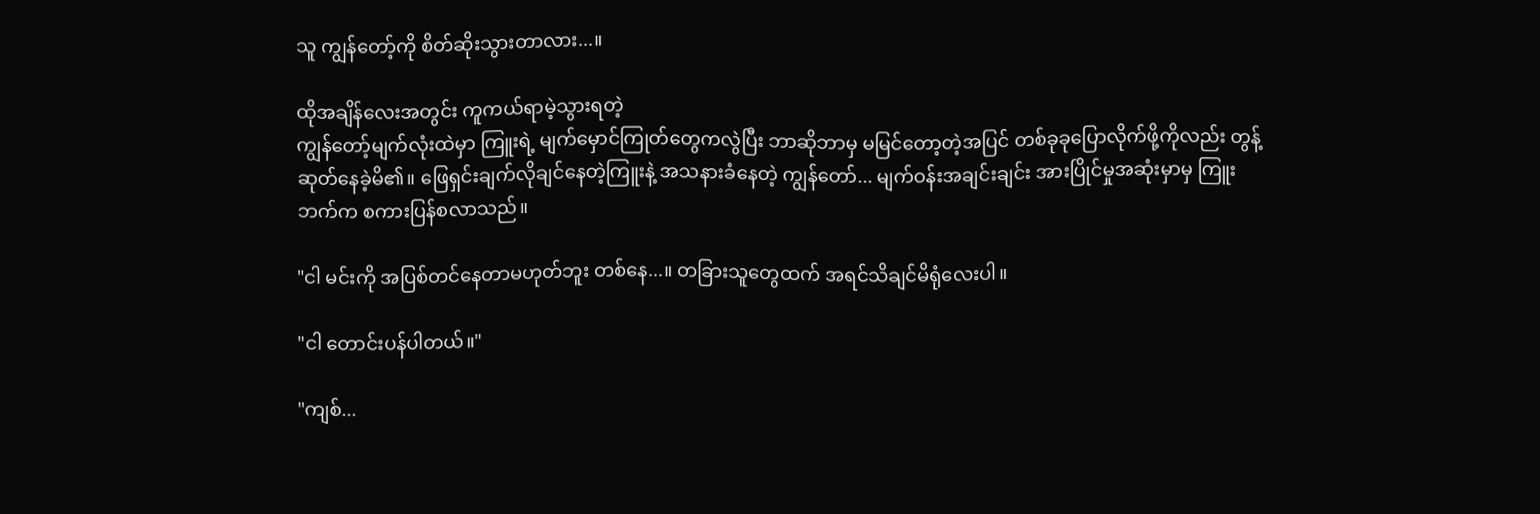သူ ကျွန်တော့်ကို စိတ်ဆိုးသွားတာလား...။

ထိုအချိန်လေးအတွင်း ကူကယ်ရာမဲ့သွားရတဲ့
ကျွန်တော့်မျက်လုံးထဲမှာ ကြူးရဲ့ မျက်မှောင်ကြုတ်တွေကလွဲပြီး ဘာဆိုဘာမှ မမြင်တော့တဲ့အပြင် တစ်ခုခုပြောလိုက်ဖို့ကိုလည်း တွန့်ဆုတ်နေခဲ့မိ၏။ ဖြေရှင်းချက်လိုချင်နေတဲ့ကြူးနဲ့ အသနားခံနေတဲ့ ကျွန်တော်... မျက်ဝန်းအချင်းချင်း အားပြိုင်မှုအဆုံးမှာမှ ကြူးဘက်က စကားပြန်စလာသည်။

"ငါ မင်းကို အပြစ်တင်နေတာမဟုတ်ဘူး တစ်နေ...။ တခြားသူတွေထက် အရင်သိချင်မိရုံလေးပါ။

"ငါ တောင်းပန်ပါတယ်။"

"ကျစ်...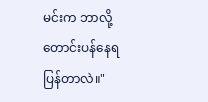မင်းက ဘာလို့တောင်းပန်နေရပြန်တာလဲ။"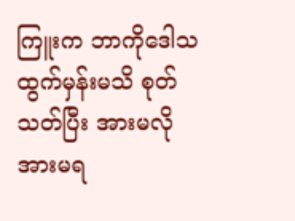ကြူးက ဘာကိုဒေါသထွက်မှန်းမသိ စုတ်သတ်ပြီး အားမလိုအားမရ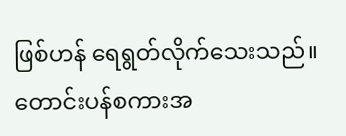ဖြစ်ဟန် ရေရွတ်လိုက်သေးသည်။ တောင်းပန်စကားအ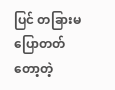ပြင် တခြားမပြောတတ်တော့တဲ့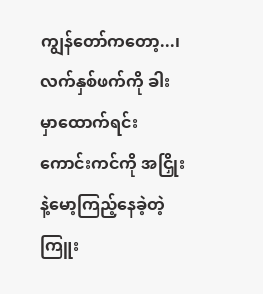ကျွန်တော်ကတော့...၊ လက်နှစ်ဖက်ကို ခါးမှာထောက်ရင်း ကောင်းကင်ကို အငြှိုးနဲ့မော့ကြည့်နေခဲ့တဲ့ ကြူး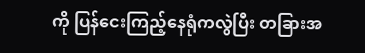ကို ပြန်ငေးကြည့်နေရုံကလွဲပြီး တခြားအ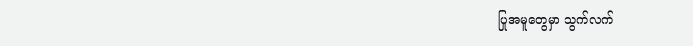ပြုအမူတွေမှာ သွက်လက်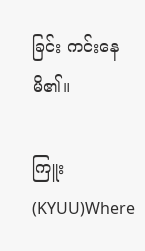ခြင်း ကင်းနေမိ၏။

ကြူး(KYUU)Where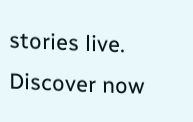stories live. Discover now